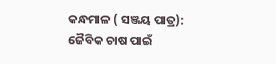କନ୍ଧମାଳ ( ସଞ୍ଜୟ ପାତ୍ର): ଜୈବିକ ଚାଷ ପାଇଁ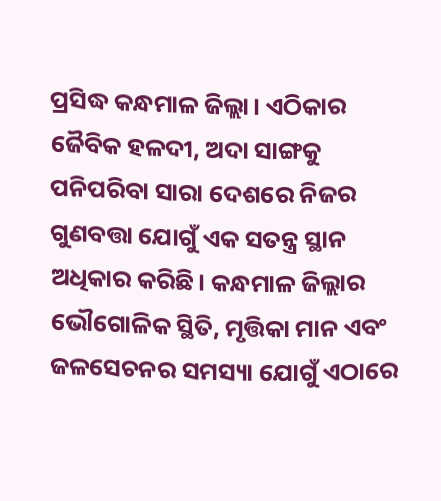ପ୍ରସିଦ୍ଧ କନ୍ଧମାଳ ଜିଲ୍ଲା। ଏଠିକାର ଜୈବିକ ହଳଦୀ, ଅଦା ସାଙ୍ଗକୁ ପନିପରିବା ସାରା ଦେଶରେ ନିଜର ଗୁଣବତ୍ତା ଯୋଗୁଁ ଏକ ସତନ୍ତ୍ର ସ୍ଥାନ ଅଧିକାର କରିଛି। କନ୍ଧମାଳ ଜିଲ୍ଲାର ଭୌଗୋଳିକ ସ୍ଥିତି, ମୃତ୍ତିକା ମାନ ଏବଂ ଜଳସେଚନର ସମସ୍ୟା ଯୋଗୁଁ ଏଠାରେ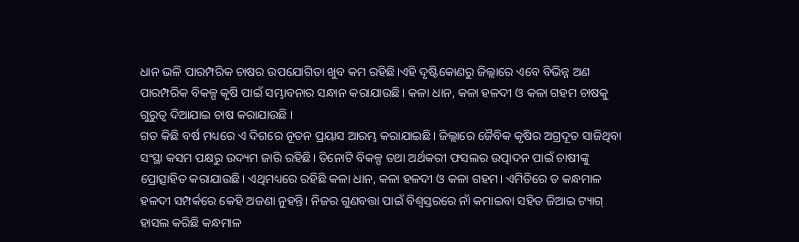ଧାନ ଭଳି ପାରମ୍ପରିକ ଚାଷର ଉପଯୋଗିତା ଖୁବ କମ ରହିଛି।ଏହି ଦୃଷ୍ଟିକୋଣରୁ ଜିଲ୍ଲାରେ ଏବେ ବିଭିନ୍ନ ଅଣ ପାରମ୍ପରିକ ବିକଳ୍ପ କୃଷି ପାଇଁ ସମ୍ଭାବନାର ସନ୍ଧାନ କରାଯାଉଛି। କଳା ଧାନ, କଳା ହଳଦୀ ଓ କଳା ଗହମ ଚାଷକୁ ଗୁରୁତ୍ୱ ଦିଆଯାଇ ଚାଷ କରାଯାଉଛି ।
ଗତ କିଛି ବର୍ଷ ମଧ୍ୟରେ ଏ ଦିଗରେ ନୂତନ ପ୍ରୟାସ ଆରମ୍ଭ କରାଯାଇଛି। ଜିଲ୍ଲାରେ ଜୈବିକ କୃଷିର ଅଗ୍ରଦୂତ ସାଜିଥିବା ସଂସ୍ଥା କସମ ପକ୍ଷରୁ ଉଦ୍ୟମ ଜାରି ରହିଛି। ତିନୋଟି ବିକଳ୍ପ ତଥା ଅର୍ଥକରୀ ଫସଲର ଉତ୍ପାଦନ ପାଇଁ ଚାଷୀଙ୍କୁ ପ୍ରୋତ୍ସାହିତ କରାଯାଉଛି। ଏଥିମଧ୍ୟରେ ରହିଛି କଳା ଧାନ, କଳା ହଳଦୀ ଓ କଳା ଗହମ। ଏମିତିରେ ତ କନ୍ଧମାଳ ହଳଦୀ ସମ୍ପର୍କରେ କେହି ଅଜଣା ନୁହନ୍ତି। ନିଜର ଗୁଣବତ୍ତା ପାଇଁ ବିଶ୍ୱସ୍ତରରେ ନାଁ କମାଇବା ସହିତ ଜିଆଇ ଟ୍ୟାଗ୍ ହାସଲ କରିଛି କନ୍ଧମାଳ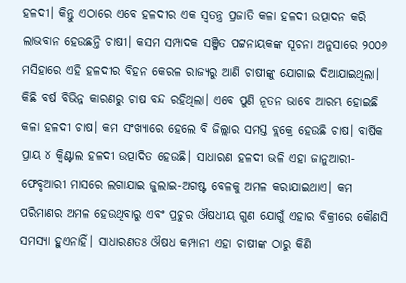ହଳଦୀ। କିନ୍ତୁ ଏଠାରେ ଏବେ ହଳଦୀର ଏକ ସ୍ୱତନ୍ତ୍ର ପ୍ରଜାତି କଳା ହଳଦୀ ଉତ୍ପାଦନ କରି ଲାଭବାନ ହେଉଛନ୍ତି ଚାଷୀ। କସମ ସମ୍ପାଦକ ସଞ୍ଜିତ ପଟ୍ଟନାୟକଙ୍କ ସୂଚନା ଅନୁସାରେ ୨୦୦୬ ମସିହାରେ ଏହି ହଳଦୀର ବିହନ କେରଳ ରାଜ୍ୟରୁ ଆଣି ଚାଷୀଙ୍କୁ ଯୋଗାଇ ଦିଆଯାଇଥିଲା। କିଛି ବର୍ଷ ବିଭିନ୍ନ କାରଣରୁ ଚାଷ ବନ୍ଦ ରହିଥିଲା। ଏବେ ପୁଣି ନୂତନ ଭାବେ ଆରମ୍ଭ ହୋଇଛି କଳା ହଳଦୀ ଚାଷ। କମ ସଂଖ୍ୟାରେ ହେଲେ ବି ଜିଲ୍ଲାର ସମସ୍ତ ବ୍ଲକ୍ରେ ହେଉଛି ଚାଷ। ବାର୍ଷିକ ପ୍ରାୟ ୪ କ୍ୱିଣ୍ଟାଲ ହଳଦୀ ଉତ୍ପାଦିତ ହେଉଛି। ସାଧାରଣ ହଳଦୀ ଭଳି ଏହା ଜାନୁଆରୀ- ଫେବୃଆରୀ ମାସରେ ଲଗାଯାଇ ଜୁଲାଇ-ଅଗଷ୍ଟ ବେଳକୁ ଅମଳ କରାଯାଇଥାଏ। କମ ପରିମାଣର ଅମଳ ହେଉଥିବାରୁ ଏବଂ ପ୍ରଚୁର ଔଷଧୀୟ ଗୁଣ ଯୋଗୁଁ ଏହାର ବିକ୍ରୀରେ କୌଣସି ସମସ୍ୟା ହୁଏନାହିଁ। ସାଧାରଣତଃ ଔଷଧ କମ୍ପାନୀ ଏହା ଚାଷୀଙ୍କ ଠାରୁ କିଣି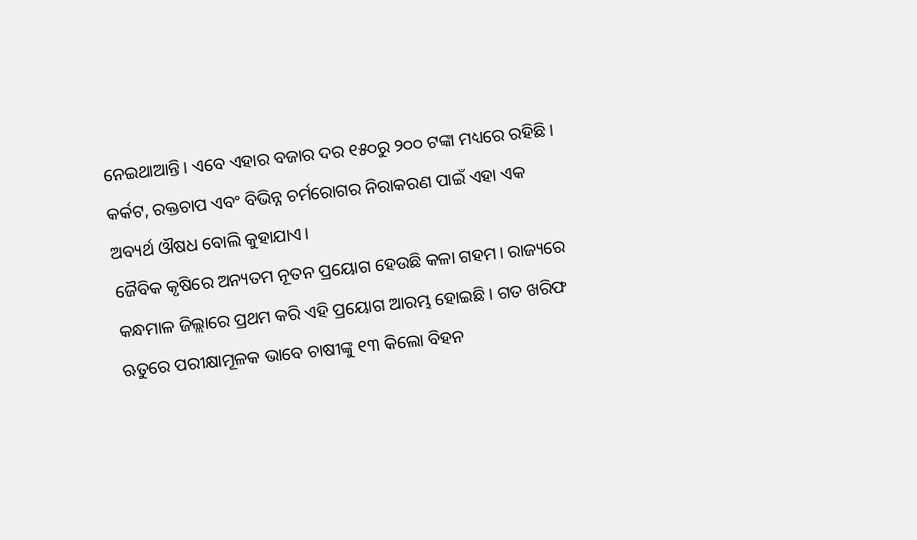ନେଇଥାଆନ୍ତି। ଏବେ ଏହାର ବଜାର ଦର ୧୫୦ରୁ ୨୦୦ ଟଙ୍କା ମଧ୍ୟରେ ରହିଛି। କର୍କଟ, ରକ୍ତଚାପ ଏବଂ ବିଭିନ୍ନ ଚର୍ମରୋଗର ନିରାକରଣ ପାଇଁ ଏହା ଏକ ଅବ୍ୟର୍ଥ ଔଷଧ ବୋଲି କୁହାଯାଏ।
ଜୈବିକ କୃଷିରେ ଅନ୍ୟତମ ନୂତନ ପ୍ରୟୋଗ ହେଉଛି କଳା ଗହମ। ରାଜ୍ୟରେ କନ୍ଧମାଳ ଜିଲ୍ଲାରେ ପ୍ରଥମ କରି ଏହି ପ୍ରୟୋଗ ଆରମ୍ଭ ହୋଇଛି। ଗତ ଖରିଫ ଋତୁରେ ପରୀକ୍ଷାମୂଳକ ଭାବେ ଚାଷୀଙ୍କୁ ୧୩ କିଲୋ ବିହନ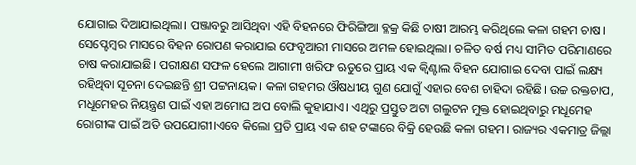ଯୋଗାଇ ଦିଆଯାଇଥିଲା। ପଞ୍ଜାବରୁ ଆସିଥିବା ଏହି ବିହନରେ ଫିରିଙ୍ଗିଆ ବ୍ଳକ୍ର କିଛି ଚାଷୀ ଆରମ୍ଭ କରିଥିଲେ କଳା ଗହମ ଚାଷ। ସେପ୍ଟେମ୍ୱର ମାସରେ ବିହନ ରୋପଣ କରାଯାଇ ଫେବୃଆରୀ ମାସରେ ଅମଳ ହୋଇଥିଲା। ଚଳିତ ବର୍ଷ ମଧ୍ୟ ସୀମିତ ପରିମାଣରେ ଚାଷ କରାଯାଇଛି। ପରୀକ୍ଷଣ ସଫଳ ହେଲେ ଆଗାମୀ ଖରିଫ ଋତୁରେ ପ୍ରାୟ ଏକ କ୍ୱିଣ୍ଟାଲ ବିହନ ଯୋଗାଇ ଦେବା ପାଇଁ ଲକ୍ଷ୍ୟ ରହିଥିବା ସୂଚନା ଦେଇଛନ୍ତି ଶ୍ରୀ ପଟ୍ଟନାୟକ। କଳା ଗହମର ଔଷଧୀୟ ଗୁଣ ଯୋଗୁଁ ଏହାର ବେଶ ଚାହିଦା ରହିଛି। ଉଚ୍ଚ ରକ୍ତଚାପ, ମଧୂମେହର ନିୟନ୍ତ୍ରଣ ପାଇଁ ଏହା ଅମୋଘ ଅପ ବୋଲି କୁହାଯାଏ। ଏଥିରୁ ପ୍ରସ୍ତୁତ ଅଟା ଗଲୁଟନ ମୁକ୍ତ ହୋଇଥିବାରୁ ମଧୂମେହ ରୋଗୀଙ୍କ ପାଇଁ ଅତି ଉପଯୋଗୀ।ଏବେ କିଲୋ ପ୍ରତି ପ୍ରାୟ ଏକ ଶହ ଟଙ୍କାରେ ବିକ୍ରି ହେଉଛି କଳା ଗହମ। ରାଜ୍ୟର ଏକମାତ୍ର ଜିଲ୍ଲା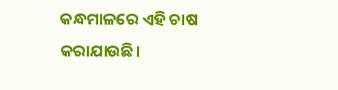କନ୍ଧମାଳରେ ଏହି ଚାଷ କରାଯାଉଛି।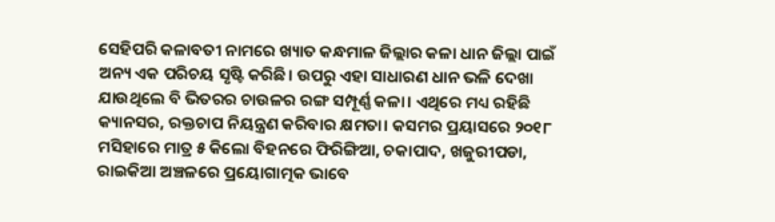ସେହିପରି କଳାବତୀ ନାମରେ ଖ୍ୟାତ କନ୍ଧମାଳ ଜିଲ୍ଲାର କଳା ଧାନ ଜିଲ୍ଲା ପାଇଁ ଅନ୍ୟ ଏକ ପରିଚୟ ସୃଷ୍ଟି କରିଛି। ଉପରୁ ଏହା ସାଧାରଣ ଧାନ ଭଳି ଦେଖା ଯାଉଥିଲେ ବି ଭିତରର ଚାଉଳର ରଙ୍ଗ ସମ୍ପୂର୍ଣ୍ଣ କଳା। ଏଥିରେ ମଧ୍ୟ ରହିଛି କ୍ୟାନସର, ରକ୍ତଚାପ ନିୟନ୍ତ୍ରଣ କରିବାର କ୍ଷମତା। କସମର ପ୍ରୟାସରେ ୨୦୧୮ ମସିହାରେ ମାତ୍ର ୫ କିଲୋ ବିହନରେ ଫିରିଙ୍ଗିଆ, ଚକାପାଦ, ଖଜୁରୀପଡା, ରାଇକିଆ ଅଞ୍ଚଳରେ ପ୍ରୟୋଗାତ୍ମକ ଭାବେ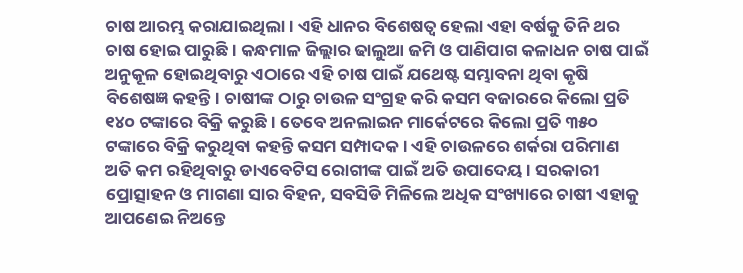ଚାଷ ଆରମ୍ଭ କରାଯାଇଥିଲା। ଏହି ଧାନର ବିଶେଷତ୍ୱ ହେଲା ଏହା ବର୍ଷକୁ ତିନି ଥର ଚାଷ ହୋଇ ପାରୁଛି। କନ୍ଧମାଳ ଜିଲ୍ଲାର ଢାଲୁଆ ଜମି ଓ ପାଣିପାଗ କଳାଧନ ଚାଷ ପାଇଁ ଅନୁକୂଳ ହୋଇଥିବାରୁ ଏଠାରେ ଏହି ଚାଷ ପାଇଁ ଯଥେଷ୍ଟ ସମ୍ଭାବନା ଥିବା କୃଷି ବିଶେଷଜ୍ଞ କହନ୍ତି। ଚାଷୀଙ୍କ ଠାରୁ ଚାଉଳ ସଂଗ୍ରହ କରି କସମ ବଜାରରେ କିଲୋ ପ୍ରତି ୧୪୦ ଟଙ୍କାରେ ବିକ୍ରି କରୁଛି। ତେବେ ଅନଲାଇନ ମାର୍କେଟରେ କିଲୋ ପ୍ରତି ୩୫୦ ଟଙ୍କାରେ ବିକ୍ରି କରୁଥିବା କହନ୍ତି କସମ ସମ୍ପାଦକ। ଏହି ଚାଉଳରେ ଶର୍କରା ପରିମାଣ ଅତି କମ ରହିଥିବାରୁ ଡାଏବେଟିସ ରୋଗୀଙ୍କ ପାଇଁ ଅତି ଉପାଦେୟ। ସରକାରୀ ପ୍ରୋତ୍ସାହନ ଓ ମାଗଣା ସାର ବିହନ, ସବସିଡି ମିଳିଲେ ଅଧିକ ସଂଖ୍ୟାରେ ଚାଷୀ ଏହାକୁ ଆପଣେଇ ନିଅନ୍ତେ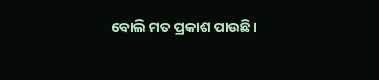ବୋଲି ମତ ପ୍ରକାଶ ପାଉଛି।